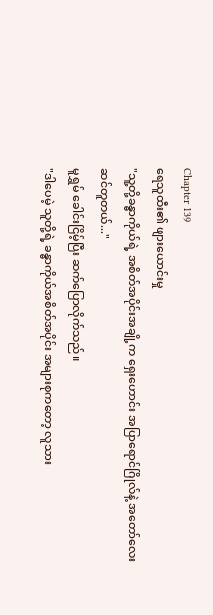Chapter 139
ရေသူထီး၏ ဖျားယောင်းမှု
"သူ့တို့ခန္ဓာကိုယ်ရဲ့ အစိတ်အပိုင်းအချို့က ရှေးဟောင်း အပြာရောင်ဂြိုလ်နဲ့ အတော်လေးဆင်တူတယ်..."
မူရွှမ် ခေါင်းငြိမ့်ပြီး ဆက်ပြောလိုက်သည်။
"ဒါပေမဲ့ သူတို့ရဲ့ ခန္ဓာကိုယ်အစိတ်အပိုင်း အများစုကတော့ လူသား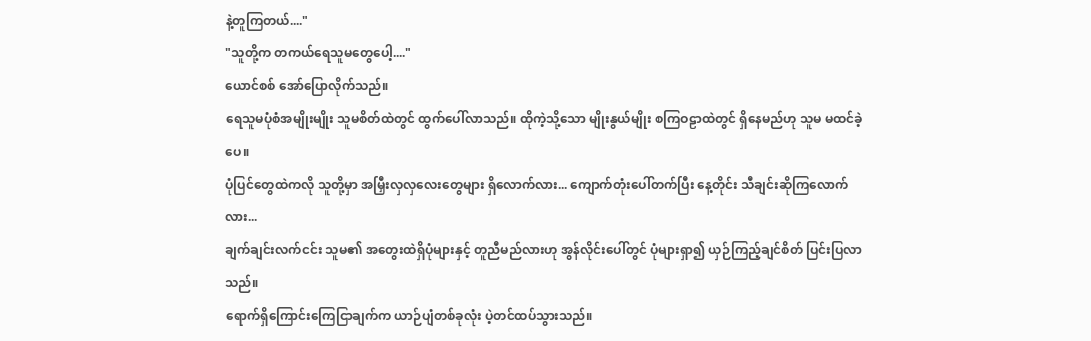နဲ့တူကြတယ်...."
"သူတို့က တကယ်ရေသူမတွေပေါ့...."
ယောင်စစ် အော်ပြောလိုက်သည်။
ရေသူမပုံစံအမျိုးမျိုး သူမစိတ်ထဲတွင် ထွက်ပေါ်လာသည်။ ထိုကဲ့သို့သော မျိုးနွယ်မျိုး စကြဝဠာထဲတွင် ရှိနေမည်ဟု သူမ မထင်ခဲ့ပေ။
ပုံပြင်တွေထဲကလို သူတို့မှာ အမြှီးလှလှလေးတွေများ ရှိလောက်လား... ကျောက်တုံးပေါ်တက်ပြီး နေ့တိုင်း သီချင်းဆိုကြလောက်လား...
ချက်ချင်းလက်ငင်း သူမ၏ အတွေးထဲရှိပုံများနှင့် တူညီမည်လားဟု အွန်လိုင်းပေါ်တွင် ပုံများရှာ၍ ယှဉ်ကြည့်ချင်စိတ် ပြင်းပြလာသည်။
ရောက်ရှိကြောင်းကြေငြာချက်က ယာဉ်ပျံတစ်ခုလုံး ပဲ့တင်ထပ်သွားသည်။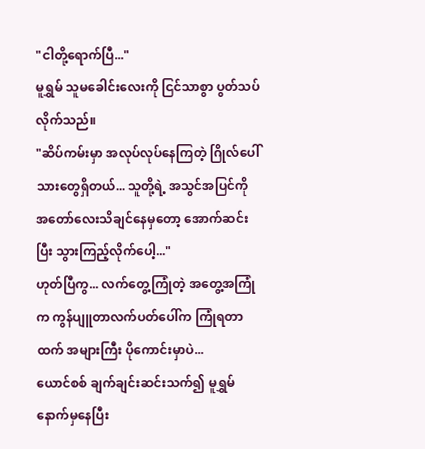"ငါတို့ရောက်ပြီ..."
မူရွှမ် သူမခေါင်းလေးကို ငြင်သာစွာ ပွတ်သပ်လိုက်သည်။
"ဆိပ်ကမ်းမှာ အလုပ်လုပ်နေကြတဲ့ ဂြိုလ်ပေါ်သားတွေရှိတယ်... သူတို့ရဲ့ အသွင်အပြင်ကို အတော်လေးသိချင်နေမှတော့ အောက်ဆင်းပြီး သွားကြည့်လိုက်ပေါ့..."
ဟုတ်ပြီကွ... လက်တွေ့ကြုံတဲ့ အတွေ့အကြုံက ကွန်ပျူတာလက်ပတ်ပေါ်က ကြုံရတာထက် အများကြီး ပိုကောင်းမှာပဲ...
ယောင်စစ် ချက်ချင်းဆင်းသက်၍ မူရွှမ်နောက်မှနေပြီး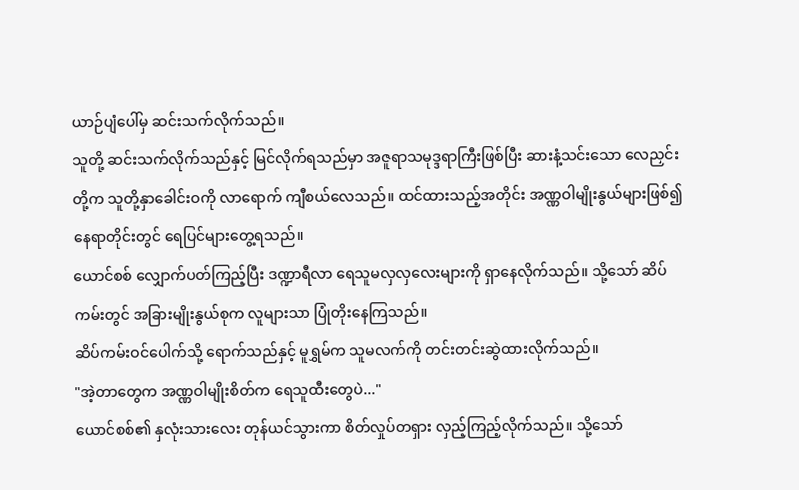ယာဉ်ပျံပေါ်မှ ဆင်းသက်လိုက်သည်။
သူတို့ ဆင်းသက်လိုက်သည်နှင့် မြင်လိုက်ရသည်မှာ အဇူရာသမုဒ္ဒရာကြီးဖြစ်ပြီး ဆားနံ့သင်းသော လေညှင်းတို့က သူတို့နှာခေါင်းဝကို လာရောက် ကျီစယ်လေသည်။ ထင်ထားသည့်အတိုင်း အဏ္ဏဝါမျိုးနွယ်များဖြစ်၍ နေရာတိုင်းတွင် ရေပြင်များတွေ့ရသည်။
ယောင်စစ် လျှောက်ပတ်ကြည့်ပြီး ဒဏ္ဍာရီလာ ရေသူမလှလှလေးများကို ရှာနေလိုက်သည်။ သို့သော် ဆိပ်ကမ်းတွင် အခြားမျိုးနွယ်စုက လူများသာ ပြုံတိုးနေကြသည်။
ဆိပ်ကမ်းဝင်ပေါက်သို့ ရောက်သည်နှင့် မူရွှမ်က သူမလက်ကို တင်းတင်းဆွဲထားလိုက်သည်။
"အဲ့တာတွေက အဏ္ဏဝါမျိုးစိတ်က ရေသူထီးတွေပဲ..."
ယောင်စစ်၏ နှလုံးသားလေး တုန်ယင်သွားကာ စိတ်လှုပ်တရှား လှည့်ကြည့်လိုက်သည်။ သို့သော်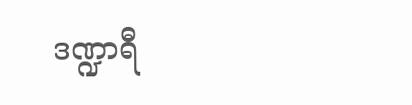ဒဏ္ဍာရီ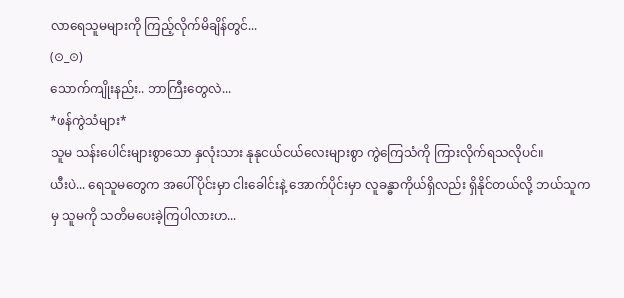လာရေသူမများကို ကြည့်လိုက်မိချိန်တွင်...
(⊙_⊙)
သောက်ကျိုးနည်း.. ဘာကြီးတွေလဲ...
*ဖန်ကွဲသံများ*
သူမ သန်းပေါင်းများစွာသော နှလုံးသား နုနုငယ်ငယ်လေးများစွာ ကွဲကြေသံကို ကြားလိုက်ရသလိုပင်။
ယီးပဲ... ရေသူမတွေက အပေါ်ပိုင်းမှာ ငါးခေါင်းနဲ့ အောက်ပိုင်းမှာ လူခန္ဓာကိုယ်ရှိလည်း ရှိနိုင်တယ်လို့ ဘယ်သူကမှ သူမကို သတိမပေးခဲ့ကြပါလားဟ...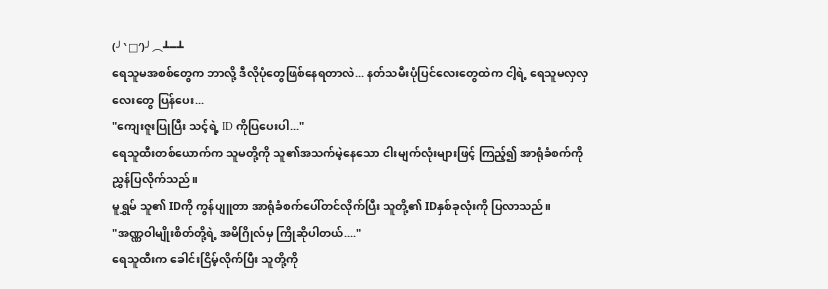(╯‵□′)╯︵┻━┻
ရေသူမအစစ်တွေက ဘာလို့ ဒီလိုပုံတွေဖြစ်နေရတာလဲ... နတ်သမီးပုံပြင်လေးတွေထဲက ငါ့ရဲ့ ရေသူမလှလှလေးတွေ ပြန်ပေး...
"ကျေးဇူးပြုပြီး သင့်ရဲ့ ID ကိုပြပေးပါ..."
ရေသူထီးတစ်ယောက်က သူမတို့ကို သူ၏အသက်မဲ့နေသော ငါးမျက်လုံးများဖြင့် ကြည့်၍ အာရုံခံစက်ကို ညွှန်ပြလိုက်သည်။
မူရွှမ် သူ၏ IDကို ကွန်ပျူတာ အာရုံခံစက်ပေါ်တင်လိုက်ပြီး သူတို့၏ IDနှစ်ခုလုံးကို ပြလာသည်။
"အဏ္ဏဝါမျိုးစိတ်တို့ရဲ့ အမိဂြိုလ်မှ ကြိုဆိုပါတယ်...."
ရေသူထီးက ခေါင်းငြိမ့်လိုက်ပြီး သူတို့ကို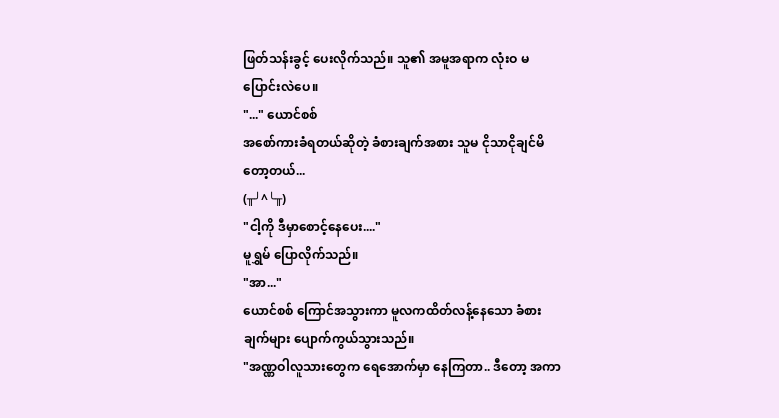ဖြတ်သန်းခွင့် ပေးလိုက်သည်။ သူ၏ အမူအရာက လုံးဝ မပြောင်းလဲပေ။
"..." ယောင်စစ်
အစော်ကားခံရတယ်ဆိုတဲ့ ခံစားချက်အစား သူမ ငိုသာငိုချင်မိတော့တယ်...
(╥╯^╰╥)
"ငါ့ကို ဒီမှာစောင့်နေပေး...."
မူရွှမ် ပြောလိုက်သည်။
"အာ..."
ယောင်စစ် ကြောင်အသွားကာ မူလကထိတ်လန့်နေသော ခံစားချက်များ ပျောက်ကွယ်သွားသည်။
"အဏ္ဏဝါလူသားတွေက ရေအောက်မှာ နေကြတာ.. ဒီတော့ အကာ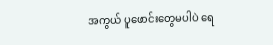အကွယ် ပူဖောင်းတွေမပါပဲ ရေ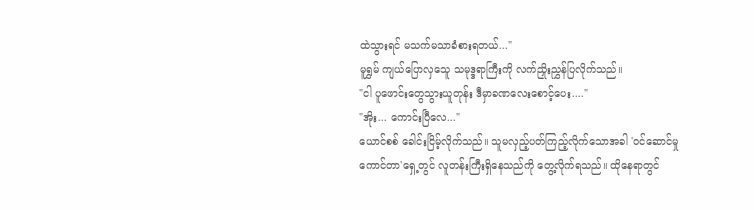ထဲသွားရင် မသက်မသာခံစားရတယ်..."
မူရွှမ် ကျယ်ပြောလှသေူ သမုဒ္ဒရာကြီးကို လက်ညှိုးညွှန်ပြလိုက်သည်။
"ငါ ပူဖောင်းတွေသွားယူတုန်း ဒီမှာခဏလေးစောင့်ပေး...."
"အိုး... ကောင်းပြီလေ..."
ယောင်စစ် ခေါင်းငြိမ့်လိုက်သည်။ သူမလှည့်ပတ်ကြည့်လိုက်သောအခါ 'ဝင်ဆောင်မှုကောင်တာ'ရှေ့တွင် လူတန်းကြီးရှိနေသည်ကို တွေ့လိုက်ရသည်။ ထိုနေရာတွင်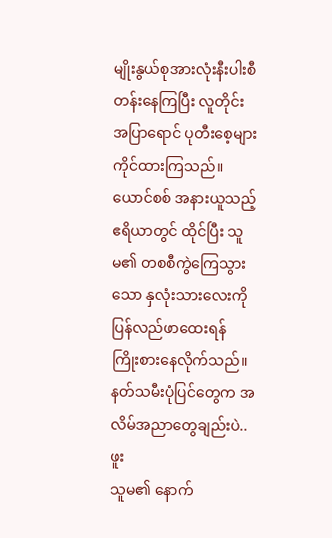မျိုးနွယ်စုအားလုံးနီးပါးစီတန်းနေကြပြီး လူတိုင်း အပြာရောင် ပုတီးစေ့များ ကိုင်ထားကြသည်။
ယောင်စစ် အနားယူသည့် ဧရိယာတွင် ထိုင်ပြီး သူမ၏ တစစီကွဲကြေသွားသော နှလုံးသားလေးကို ပြန်လည်ဖာထေးရန် ကြိုးစားနေလိုက်သည်။
နတ်သမီးပုံပြင်တွေက အလိမ်အညာတွေချည်းပဲ..
ဖူး
သူမ၏ နောက်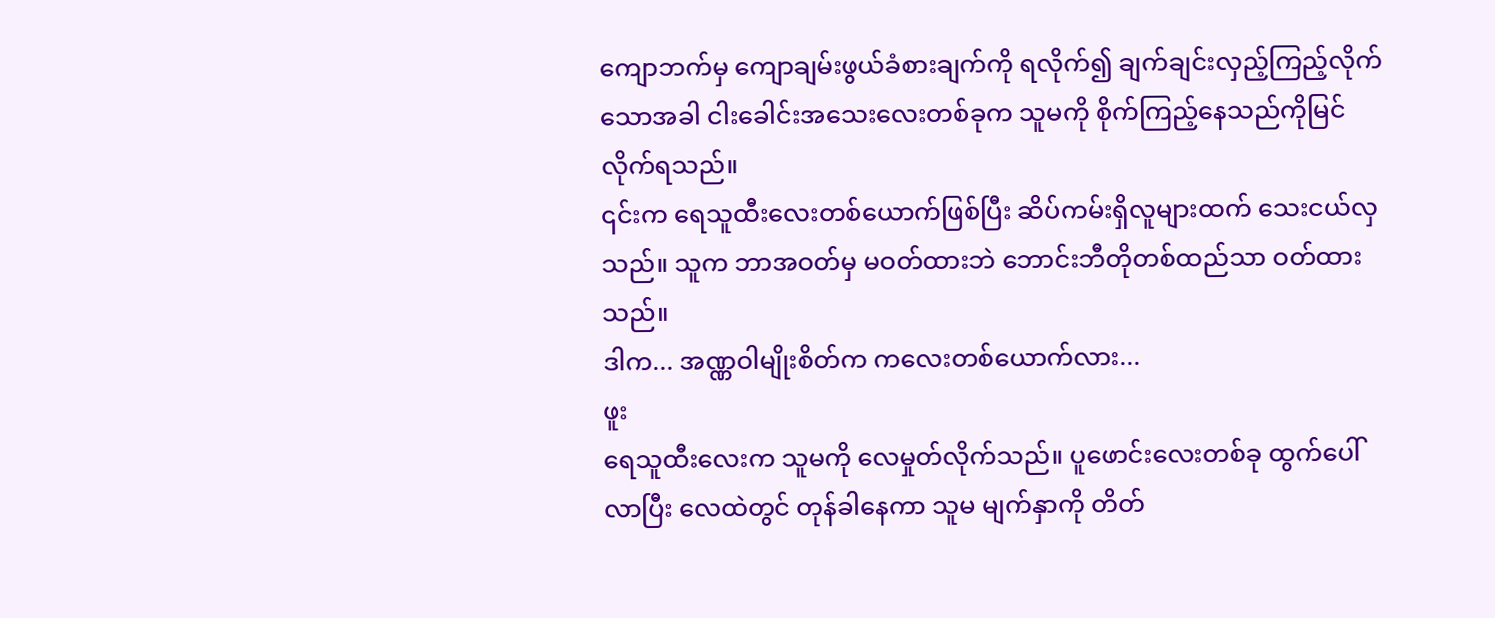ကျောဘက်မှ ကျောချမ်းဖွယ်ခံစားချက်ကို ရလိုက်၍ ချက်ချင်းလှည့်ကြည့်လိုက်သောအခါ ငါးခေါင်းအသေးလေးတစ်ခုက သူမကို စိုက်ကြည့်နေသည်ကိုမြင်လိုက်ရသည်။
၎င်းက ရေသူထီးလေးတစ်ယောက်ဖြစ်ပြီး ဆိပ်ကမ်းရှိလူများထက် သေးငယ်လှသည်။ သူက ဘာအဝတ်မှ မဝတ်ထားဘဲ ဘောင်းဘီတိုတစ်ထည်သာ ဝတ်ထားသည်။
ဒါက... အဏ္ဏဝါမျိုးစိတ်က ကလေးတစ်ယောက်လား...
ဖူး
ရေသူထီးလေးက သူမကို လေမှုတ်လိုက်သည်။ ပူဖောင်းလေးတစ်ခု ထွက်ပေါ်လာပြီး လေထဲတွင် တုန်ခါနေကာ သူမ မျက်နှာကို တိတ်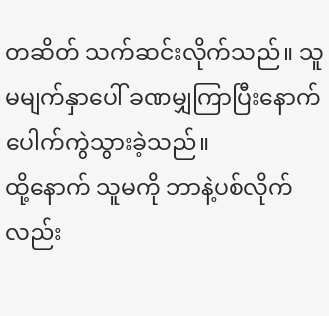တဆိတ် သက်ဆင်းလိုက်သည်။ သူမမျက်နှာပေါ် ခဏမျှကြာပြီးနောက် ပေါက်ကွဲသွားခဲ့သည်။
ထို့နောက် သူမကို ဘာနဲ့ပစ်လိုက်လည်း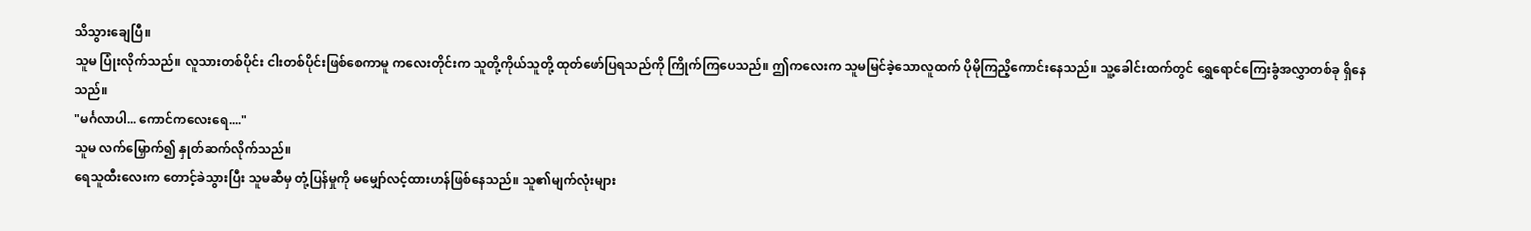သိသွားချေပြီ။
သူမ ပြုံးလိုက်သည်။ လူသားတစ်ပိုင်း ငါးတစ်ပိုင်းဖြစ်စေကာမူ ကလေးတိုင်းက သူတို့ကိုယ်သူတို့ ထုတ်ဖော်ပြရသည်ကို ကြိုက်ကြပေသည်။ ဤကလေးက သူမမြင်ခဲ့သောလူထက် ပိုမိုကြညိ့ကောင်းနေသည်။ သူ့ခေါင်းထက်တွင် ရွှေရောင်ကြေးခွံအလွှာတစ်ခု ရှိနေသည်။
"မင်္ဂလာပါ... ကောင်ကလေးရေ...."
သူမ လက်မြှောက်၍ နှုတ်ဆက်လိုက်သည်။
ရေသူထီးလေးက တောင့်ခဲသွားပြီး သူမဆီမှ တုံ့ပြန်မှုကို မမျှော်လင့်ထားဟန်ဖြစ်နေသည်။ သူ၏မျက်လုံးများ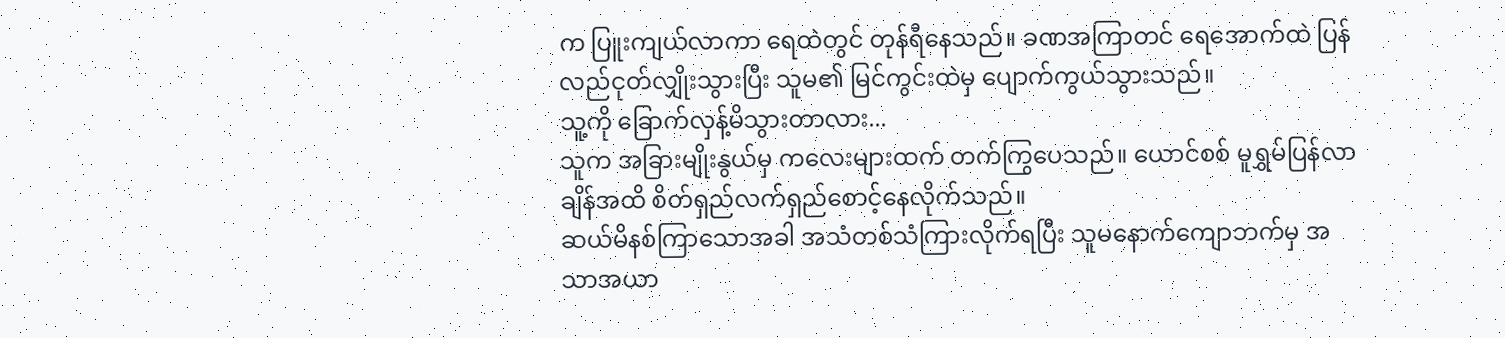က ပြူးကျယ်လာကာ ရေထဲတွင် တုန်ရီနေသည်။ ခဏအကြာတင် ရေအောက်ထဲ ပြန်လည်ငုတ်လျှိုးသွားပြီး သူမ၏ မြင်ကွင်းထဲမှ ပျောက်ကွယ်သွားသည်။
သူ့ကို ခြောက်လှန့်မိသွားတာလား...
သူက အခြားမျိုးနွယ်မှ ကလေးများထက် တက်ကြွပေသည်။ ယောင်စစ် မူရွှမ်ပြန်လာချိန်အထိ စိတ်ရှည်လက်ရှည်စောင့်နေလိုက်သည်။
ဆယ်မိနစ်ကြာသောအခါ အသံတစ်သံကြားလိုက်ရပြီး သူမနောက်ကျောဘက်မှ အသာအယာ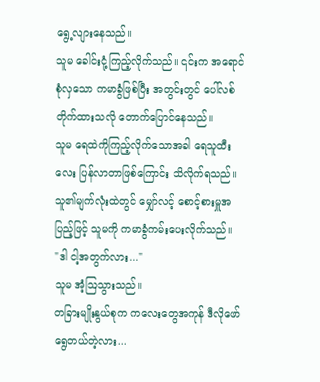ရွေ့လျားနေသည်။
သူမ ခေါင်းငုံ့ကြည့်လိုက်သည်။ ၎င်းက အရောင်စုံလှသော ကမာခွံဖြစ်ပြီး အတွင်းတွင် ပေါ်လစ်တိုက်ထားသလို တောက်ပြောင်နေသည်။
သူမ ရေထဲကိုကြည့်လိုက်သောအခါ ရေသူထီးလေး ပြန်လာတာဖြစ်ကြောင်း သိလိုက်ရသည်။ သူ၏မျက်လုံးထဲတွင် မျှော်လင့် စောင့်စားမှူအပြည့်ဖြင့် သူမကို ကမာခွံကမ်းပေးလိုက်သည်။
"ဒါ ငါ့အတွက်လား..."
သူမ အံ့ဩသွားသည်။
တခြားမျိုးနွယ်စုက ကလေးတွေအကုန် ဒီလိုဖော်ရွေတယ်တဲ့လား...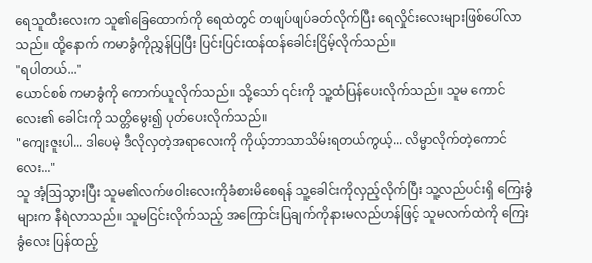ရေသူထီးလေးက သူ၏ခြေထောက်ကို ရေထဲတွင် တဖျပ်ဖျပ်ခတ်လိုက်ပြီး ရေလှိုင်းလေးများဖြစ်ပေါ်လာသည်။ ထို့နောက် ကမာခွံကိုညွှန်ပြပြီး ပြင်းပြင်းထန်ထန်ခေါင်းငြိမ့်လိုက်သည်။
"ရပါတယ်..."
ယောင်စစ် ကမာခွံကို ကောက်ယူလိုက်သည်။ သို့သော် ၎င်းကို သူ့ထံပြန်ပေးလိုက်သည်။ သူမ ကောင်လေး၏ ခေါင်းကို သတ္တိမွေး၍ ပုတ်ပေးလိုက်သည်။
"ကျေးဇူးပါ... ဒါပေမဲ့ ဒီလိုလှတဲ့အရာလေးကို ကိုယ့်ဘာသာသိမ်းရတယ်ကွယ့်... လိမ္မာလိုက်တဲ့ကောင်လေး..."
သူ အံ့ဩသွားပြီး သူမ၏လက်ဖဝါးလေးကိုခံစားမိစေရန် သူ့ခေါင်းကိုလှည့်လိုက်ပြီး သူ့လည်ပင်းရှိ ကြေးခွံများက နီရဲလာသည်။ သူမငြင်းလိုက်သည့် အကြောင်းပြချက်ကိုနားမလည်ဟန်ဖြင့် သူမလက်ထဲကို ကြေးခွံလေး ပြန်ထည့်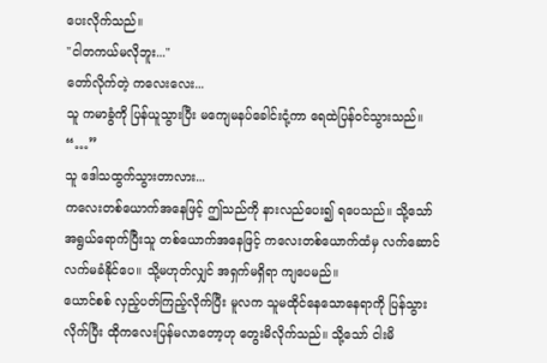ပေးလိုက်သည်။
"ငါတကယ်မလိုဘူး..."
တော်လိုက်တဲ့ ကလေးလေး...
သူ ကမာခွံကို ပြန်ယူသွားပြီး မကျေမနပ်ခေါင်းငုံ့ကာ ရေထဲပြန်ဝင်သွားသည်။
“…”
သူ ဒေါသထွက်သွားတာလား...
ကလေးတစ်ယောက်အနေဖြင့် ဤသည်ကို နားလည်ပေး၍ ရပေသည်။ သို့သော် အရွယ်ရောက်ပြီးသူ တစ်ယောက်အနေဖြင့် ကလေးတစ်ယောက်ထံမှ လက်ဆောင်လက်မခံနိုင်ပေ။ သို့မဟုတ်လျှင် အရှက်မရှိရာ ကျပေမည်။
ယောင်စစ် လှည့်ပတ်ကြည့်လိုက်ပြီး မူလက သူမထိုင်နေသောနေရာကို ပြန်သွားလိုက်ပြီး ထိုကလေးပြန်မလာတော့ဟု တွေးမိလိုက်သည်။ သို့သော် ငါးမိ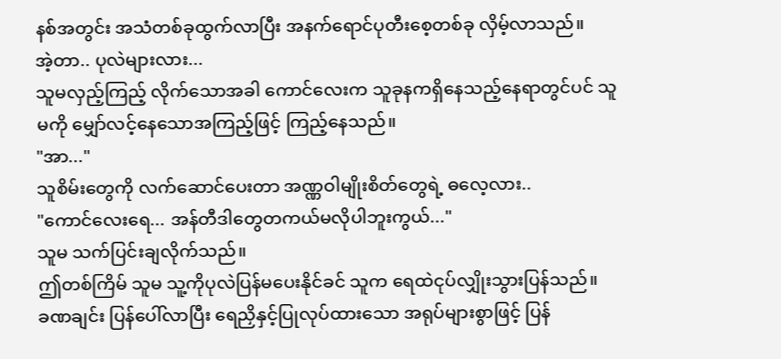နစ်အတွင်း အသံတစ်ခုထွက်လာပြီး အနက်ရောင်ပုတီးစေ့တစ်ခု လှိမ့်လာသည်။
အဲ့တာ.. ပုလဲများလား...
သူမလှည့်ကြည့် လိုက်သောအခါ ကောင်လေးက သူခုနကရှိနေသည့်နေရာတွင်ပင် သူမကို မျှော်လင့်နေသောအကြည့်ဖြင့် ကြည့်နေသည်။
"အာ..."
သူစိမ်းတွေကို လက်ဆောင်ပေးတာ အဏ္ဏဝါမျိုးစိတ်တွေရဲ့ ဓလေ့လား..
"ကောင်လေးရေ... အန်တီဒါတွေတကယ်မလိုပါဘူးကွယ်..."
သူမ သက်ပြင်းချလိုက်သည်။
ဤတစ်ကြိမ် သူမ သူ့ကိုပုလဲပြန်မပေးနိုင်ခင် သူက ရေထဲငုပ်လျှိုးသွားပြန်သည်။
ခဏချင်း ပြန်ပေါ်လာပြီး ရေညှိနှင့်ပြုလုပ်ထားသော အရုပ်များစွာဖြင့် ပြန်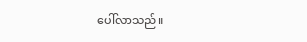ပေါ်လာသည်။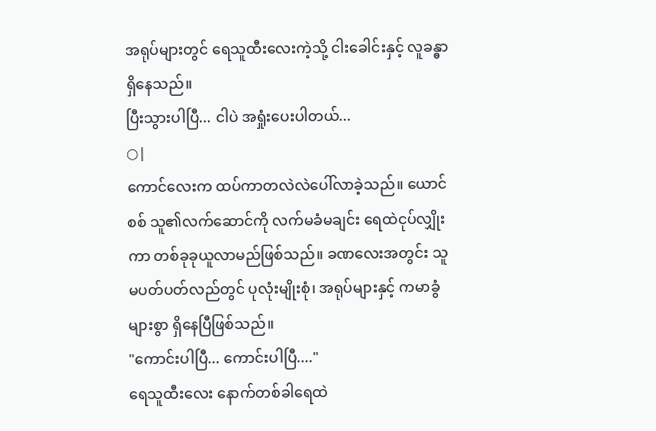အရုပ်များတွင် ရေသူထီးလေးကဲ့သို့ ငါးခေါင်းနှင့် လူခန္ဓာရှိနေသည်။
ပြီးသွားပါပြီ... ငါပဲ အရှုံးပေးပါတယ်...
○|
ကောင်လေးက ထပ်ကာတလဲလဲပေါ်လာခဲ့သည်။ ယောင်စစ် သူ၏လက်ဆောင်ကို လက်မခံမချင်း ရေထဲငုပ်လျှိုးကာ တစ်ခုခုယူလာမည်ဖြစ်သည်။ ခဏလေးအတွင်း သူမပတ်ပတ်လည်တွင် ပုလုံးမျိုးစုံ၊ အရုပ်များနှင့် ကမာခွံများစွာ ရှိနေပြီဖြစ်သည်။
"ကောင်းပါပြီ... ကောင်းပါပြီ...."
ရေသူထီးလေး နောက်တစ်ခါရေထဲ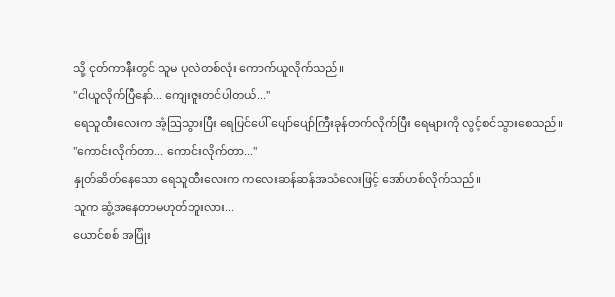သို့ ငုတ်ကာနီးတွင် သူမ ပုလဲတစ်လုံး ကောက်ယူလိုက်သည်။
"ငါယူလိုက်ပြီနော်... ကျေးဇူးတင်ပါတယ်..."
ရေသူထီးလေးက အံ့ဩသွားပြီး ရေပြင်ပေါ် ပျော်ပျော်ကြီးခုန်တက်လိုက်ပြီး ရေများကို လွင့်စင်သွားစေသည်။
"ကောင်းလိုက်တာ... ကောင်းလိုက်တာ..."
နှုတ်ဆိတ်နေသော ရေသူထီးလေးက ကလေးဆန်ဆန်အသံလေးဖြင့် အော်ဟစ်လိုက်သည်။
သူက ဆွံ့အနေတာမဟုတ်ဘူးလား...
ယောင်စစ် အပြုံး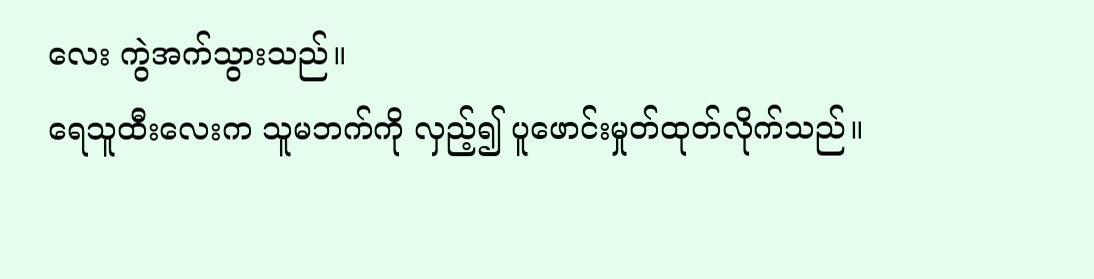လေး ကွဲအက်သွားသည်။
ရေသူထီးလေးက သူမဘက်ကို လှည့်၍ ပူဖောင်းမှုတ်ထုတ်လိုက်သည်။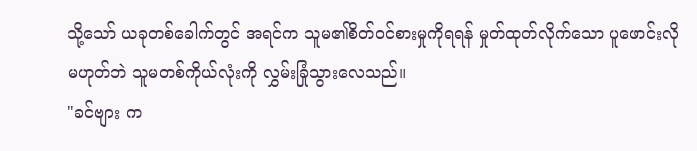သို့သော် ယခုတစ်ခေါက်တွင် အရင်က သူမ၏စိတ်ဝင်စားမှုကိုရရန် မှုတ်ထုတ်လိုက်သော ပူဖောင်းလိုမဟုတ်ဘဲ သူမတစ်ကိုယ်လုံးကို လွှမ်းခြုံသွားလေသည်။
"ခင်ဗျား က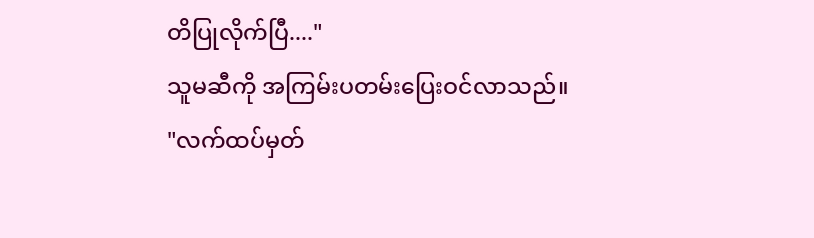တိပြုလိုက်ပြီ...."
သူမဆီကို အကြမ်းပတမ်းပြေးဝင်လာသည်။
"လက်ထပ်မှတ်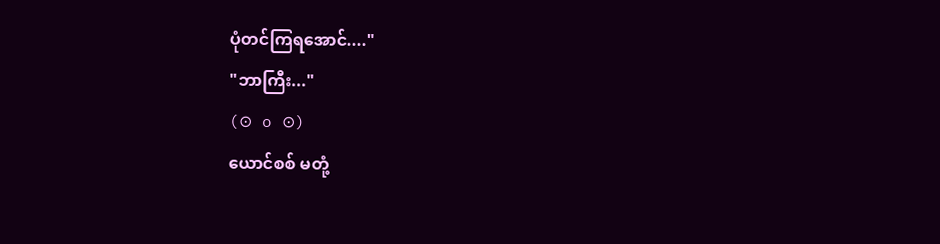ပုံတင်ကြရအောင်...."
"ဘာကြီး..."
(⊙ o ⊙)
ယောင်စစ် မတုံ့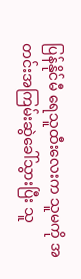ပြန်နိုင်မီ ရေသူထီးလေးက သူမကို အတင်းအကြမ်းဆွဲခေါ်သွားပြီး သူ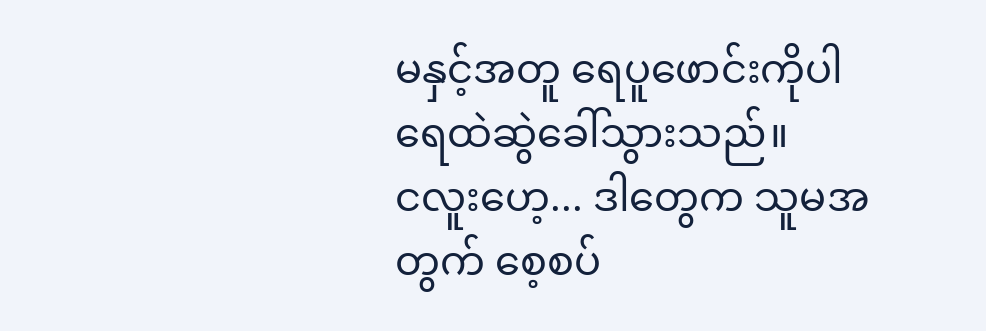မနှင့်အတူ ရေပူဖောင်းကိုပါ ရေထဲဆွဲခေါ်သွားသည်။
ငလူးဟေ့... ဒါတွေက သူမအတွက် စေ့စပ်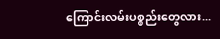ကြောင်းလမ်းပစ္စည်းတွေလား...